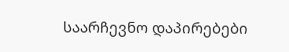საარჩევნო დაპირებები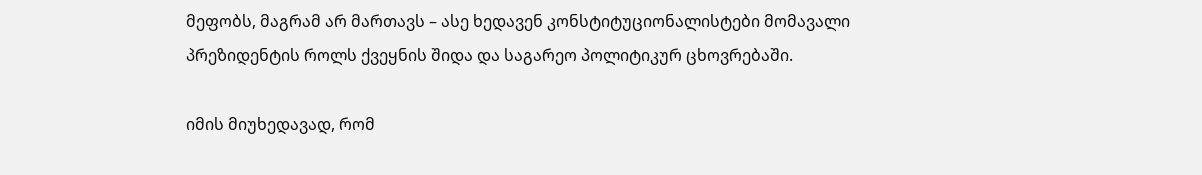მეფობს, მაგრამ არ მართავს – ასე ხედავენ კონსტიტუციონალისტები მომავალი პრეზიდენტის როლს ქვეყნის შიდა და საგარეო პოლიტიკურ ცხოვრებაში.

იმის მიუხედავად, რომ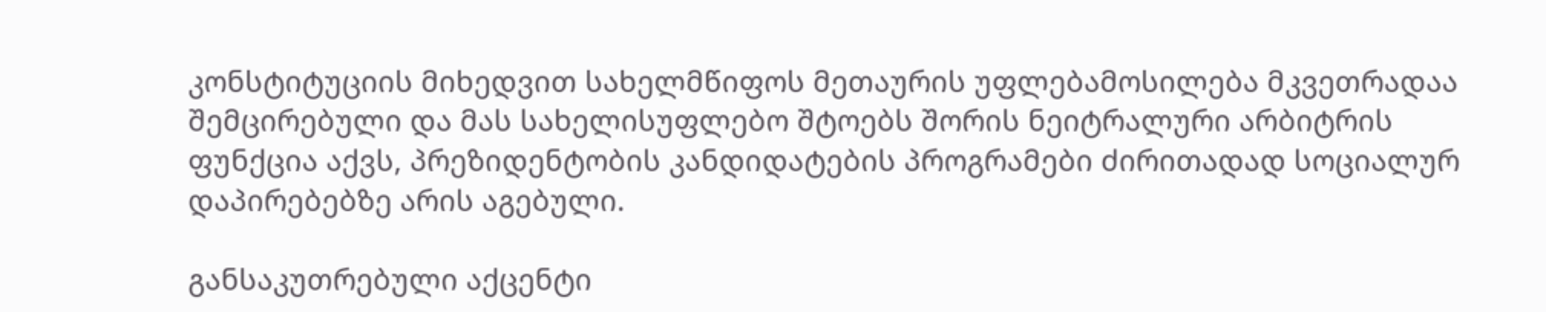კონსტიტუციის მიხედვით სახელმწიფოს მეთაურის უფლებამოსილება მკვეთრადაა შემცირებული და მას სახელისუფლებო შტოებს შორის ნეიტრალური არბიტრის ფუნქცია აქვს, პრეზიდენტობის კანდიდატების პროგრამები ძირითადად სოციალურ დაპირებებზე არის აგებული.

განსაკუთრებული აქცენტი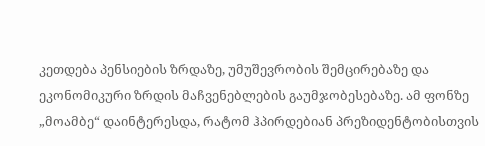კეთდება პენსიების ზრდაზე, უმუშევრობის შემცირებაზე და ეკონომიკური ზრდის მაჩვენებლების გაუმჯობესებაზე. ამ ფონზე „მოამბე“ დაინტერესდა, რატომ ჰპირდებიან პრეზიდენტობისთვის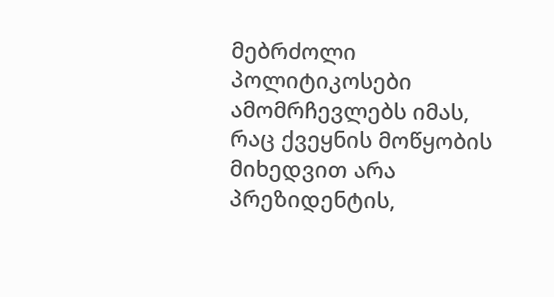მებრძოლი პოლიტიკოსები ამომრჩევლებს იმას, რაც ქვეყნის მოწყობის მიხედვით არა პრეზიდენტის,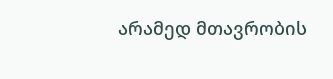არამედ მთავრობის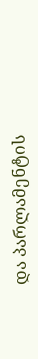და პარლამენტის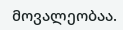მოვალეობაა.